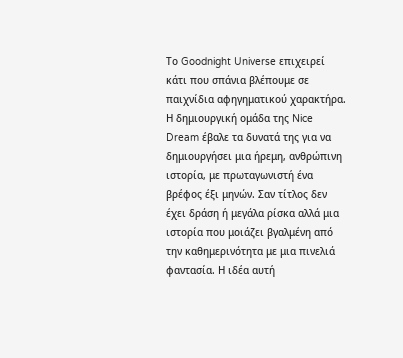Το Goodnight Universe επιχειρεί κάτι που σπάνια βλέπουμε σε παιχνίδια αφηγηματικού χαρακτήρα. Η δημιουργική ομάδα της Nice Dream έβαλε τα δυνατά της για να δημιουργήσει μια ήρεμη, ανθρώπινη ιστορία, με πρωταγωνιστή ένα βρέφος έξι μηνών. Σαν τίτλος δεν έχει δράση ή μεγάλα ρίσκα αλλά μια ιστορία που μοιάζει βγαλμένη από την καθημερινότητα με μια πινελιά φαντασία. Η ιδέα αυτή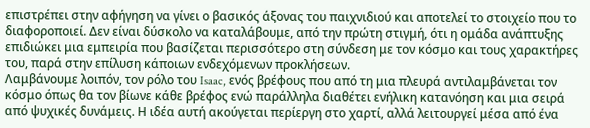επιστρέπει στην αφήγηση να γίνει ο βασικός άξονας του παιχνιδιού και αποτελεί το στοιχείο που το διαφοροποιεί. Δεν είναι δύσκολο να καταλάβουμε, από την πρώτη στιγμή, ότι η ομάδα ανάπτυξης επιδιώκει μια εμπειρία που βασίζεται περισσότερο στη σύνδεση με τον κόσμο και τους χαρακτήρες του, παρά στην επίλυση κάποιων ενδεχόμενων προκλήσεων.
Λαμβάνουμε λοιπόν, τον ρόλο του Isaac, ενός βρέφους που από τη μια πλευρά αντιλαμβάνεται τον κόσμο όπως θα τον βίωνε κάθε βρέφος ενώ παράλληλα διαθέτει ενήλικη κατανόηση και μια σειρά από ψυχικές δυνάμεις. Η ιδέα αυτή ακούγεται περίεργη στο χαρτί, αλλά λειτουργεί μέσα από ένα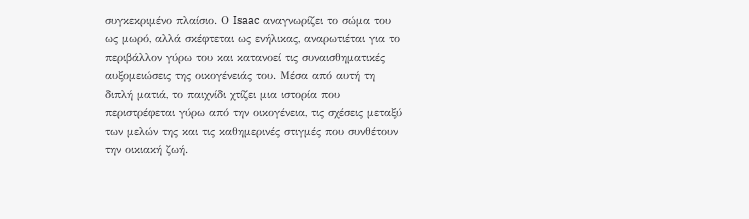συγκεκριμένο πλαίσιο. Ο Isaac αναγνωρίζει το σώμα του ως μωρό, αλλά σκέφτεται ως ενήλικας, αναρωτιέται για το περιβάλλον γύρω του και κατανοεί τις συναισθηματικές αυξομειώσεις της οικογένειάς του. Μέσα από αυτή τη διπλή ματιά, το παιχνίδι χτίζει μια ιστορία που περιστρέφεται γύρω από την οικογένεια, τις σχέσεις μεταξύ των μελών της και τις καθημερινές στιγμές που συνθέτουν την οικιακή ζωή.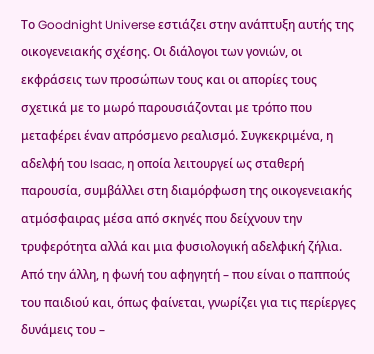Το Goodnight Universe εστιάζει στην ανάπτυξη αυτής της οικογενειακής σχέσης. Οι διάλογοι των γονιών, οι εκφράσεις των προσώπων τους και οι απορίες τους σχετικά με το μωρό παρουσιάζονται με τρόπο που μεταφέρει έναν απρόσμενο ρεαλισμό. Συγκεκριμένα, η αδελφή του Isaac, η οποία λειτουργεί ως σταθερή παρουσία, συμβάλλει στη διαμόρφωση της οικογενειακής ατμόσφαιρας μέσα από σκηνές που δείχνουν την τρυφερότητα αλλά και μια φυσιολογική αδελφική ζήλια. Από την άλλη, η φωνή του αφηγητή – που είναι ο παππούς του παιδιού και, όπως φαίνεται, γνωρίζει για τις περίεργες δυνάμεις του –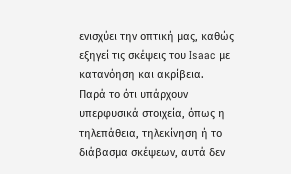ενισχύει την οπτική μας, καθώς εξηγεί τις σκέψεις του Isaac με κατανόηση και ακρίβεια.
Παρά το ότι υπάρχουν υπερφυσικά στοιχεία, όπως η τηλεπάθεια, τηλεκίνηση ή το διάβασμα σκέψεων, αυτά δεν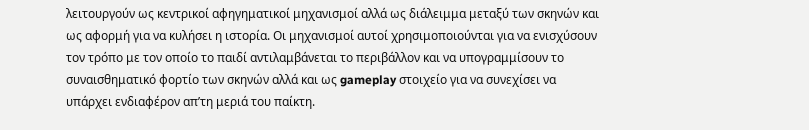λειτουργούν ως κεντρικοί αφηγηματικοί μηχανισμοί αλλά ως διάλειμμα μεταξύ των σκηνών και ως αφορμή για να κυλήσει η ιστορία. Οι μηχανισμοί αυτοί χρησιμοποιούνται για να ενισχύσουν τον τρόπο με τον οποίο το παιδί αντιλαμβάνεται το περιβάλλον και να υπογραμμίσουν το συναισθηματικό φορτίο των σκηνών αλλά και ως gameplay στοιχείο για να συνεχίσει να υπάρχει ενδιαφέρον απ’τη μεριά του παίκτη.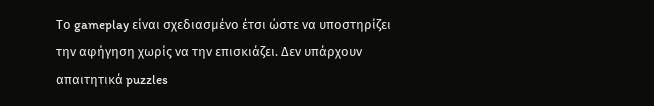Το gameplay είναι σχεδιασμένο έτσι ώστε να υποστηρίζει την αφήγηση χωρίς να την επισκιάζει. Δεν υπάρχουν απαιτητικά puzzles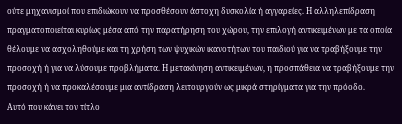ούτε μηχανισμοί που επιδιώκουν να προσθέσουν άστοχη δυσκολία ή αγγαρείες. Η αλληλεπίδραση πραγματοποιείται κυρίως μέσα από την παρατήρηση του χώρου, την επιλογή αντικειμένων με τα οποία θέλουμε να ασχοληθούμε και τη χρήση των ψυχικών ικανοτήτων του παιδιού για να τραβήξουμε την προσοχή ή για να λύσουμε προβλήματα. Η μετακίνηση αντικειμένων, η προσπάθεια να τραβήξουμε την προσοχή ή να προκαλέσουμε μια αντίδραση λειτουργούν ως μικρά στηρίγματα για την πρόοδο.
Αυτό που κάνει τον τίτλο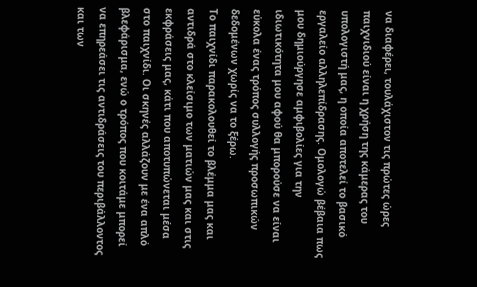να διαφέρει, τουλάχιστον τις πρώτες ώρες παιχνιδιού είναι η χρήση της κάμερας του υπολογιστή μας, η οποία αποτελεί το βασικό εργαλείο αλληλεπίδρασης. Ομολογώ βέβαια πως μου δημιούργησε αμφιβολίες για την ιδιωτικότητα μου αφού θα μπορούσε να είναι εύκολα ένας τρόπος συλλογής προσωπικών δεδομένων χωρίς να το ξέρω.
Το παιχνίδι παρακολουθεί το βλέμμα μας και αντιδρά στο κλείσιμο των ματιών μας και στις εκφράσεις μας, κάτι που αποτυπώνεται μέσα στο παιχνίδι. Οι σκηνές αλλάζουν με ένα απλό βλεφάρισμα, ενώ ο τρόπος που κοιτάμε μπορεί να επηρεάσει τις αντιδράσεις του περιβάλλοντος και των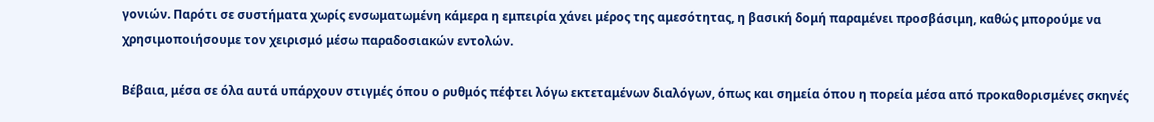γονιών. Παρότι σε συστήματα χωρίς ενσωματωμένη κάμερα η εμπειρία χάνει μέρος της αμεσότητας, η βασική δομή παραμένει προσβάσιμη, καθώς μπορούμε να χρησιμοποιήσουμε τον χειρισμό μέσω παραδοσιακών εντολών.

Βέβαια, μέσα σε όλα αυτά υπάρχουν στιγμές όπου ο ρυθμός πέφτει λόγω εκτεταμένων διαλόγων, όπως και σημεία όπου η πορεία μέσα από προκαθορισμένες σκηνές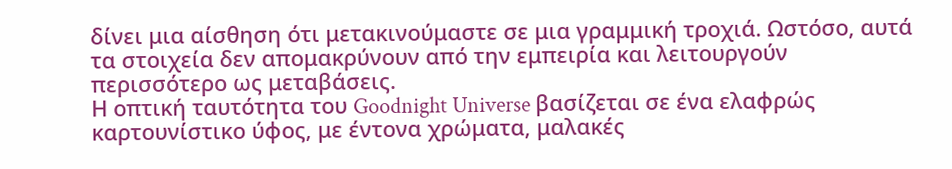δίνει μια αίσθηση ότι μετακινούμαστε σε μια γραμμική τροχιά. Ωστόσο, αυτά τα στοιχεία δεν απομακρύνουν από την εμπειρία και λειτουργούν περισσότερο ως μεταβάσεις.
Η οπτική ταυτότητα του Goodnight Universe βασίζεται σε ένα ελαφρώς καρτουνίστικο ύφος, με έντονα χρώματα, μαλακές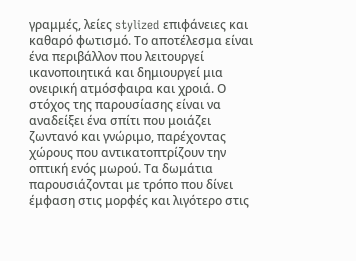γραμμές, λείες stylized επιφάνειες και καθαρό φωτισμό. Το αποτέλεσμα είναι ένα περιβάλλον που λειτουργεί ικανοποιητικά και δημιουργεί μια ονειρική ατμόσφαιρα και χροιά. Ο στόχος της παρουσίασης είναι να αναδείξει ένα σπίτι που μοιάζει ζωντανό και γνώριμο, παρέχοντας χώρους που αντικατοπτρίζουν την οπτική ενός μωρού. Τα δωμάτια παρουσιάζονται με τρόπο που δίνει έμφαση στις μορφές και λιγότερο στις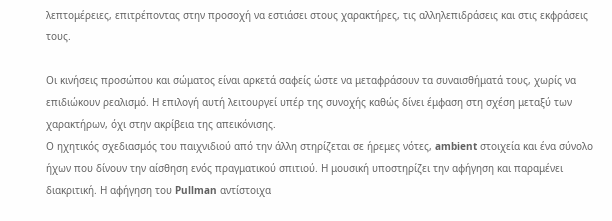λεπτομέρειες, επιτρέποντας στην προσοχή να εστιάσει στους χαρακτήρες, τις αλληλεπιδράσεις και στις εκφράσεις τους.

Οι κινήσεις προσώπου και σώματος είναι αρκετά σαφείς ώστε να μεταφράσουν τα συναισθήματά τους, χωρίς να επιδιώκουν ρεαλισμό. Η επιλογή αυτή λειτουργεί υπέρ της συνοχής καθώς δίνει έμφαση στη σχέση μεταξύ των χαρακτήρων, όχι στην ακρίβεια της απεικόνισης.
Ο ηχητικός σχεδιασμός του παιχνιδιού από την άλλη στηρίζεται σε ήρεμες νότες, ambient στοιχεία και ένα σύνολο ήχων που δίνουν την αίσθηση ενός πραγματικού σπιτιού. Η μουσική υποστηρίζει την αφήγηση και παραμένει διακριτική. Η αφήγηση του Pullman αντίστοιχα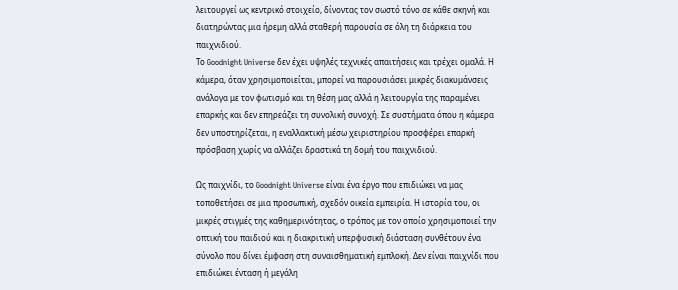λειτουργεί ως κεντρικό στοιχείο, δίνοντας τον σωστό τόνο σε κάθε σκηνή και διατηρώντας μια ήρεμη αλλά σταθερή παρουσία σε όλη τη διάρκεια του παιχνιδιού.
Το Goodnight Universe δεν έχει υψηλές τεχνικές απαιτήσεις και τρέχει ομαλά. Η κάμερα, όταν χρησιμοποιείται, μπορεί να παρουσιάσει μικρές διακυμάνσεις ανάλογα με τον φωτισμό και τη θέση μας αλλά η λειτουργία της παραμένει επαρκής και δεν επηρεάζει τη συνολική συνοχή. Σε συστήματα όπου η κάμερα δεν υποστηρίζεται, η εναλλακτική μέσω χειριστηρίου προσφέρει επαρκή πρόσβαση χωρίς να αλλάζει δραστικά τη δομή του παιχνιδιού.

Ως παιχνίδι, το Goodnight Universe είναι ένα έργο που επιδιώκει να μας τοποθετήσει σε μια προσωπική, σχεδόν οικεία εμπειρία. Η ιστορία του, οι μικρές στιγμές της καθημερινότητας, ο τρόπος με τον οποίο χρησιμοποιεί την οπτική του παιδιού και η διακριτική υπερφυσική διάσταση συνθέτουν ένα σύνολο που δίνει έμφαση στη συναισθηματική εμπλοκή. Δεν είναι παιχνίδι που επιδιώκει ένταση ή μεγάλη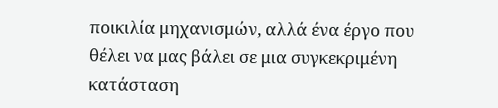ποικιλία μηχανισμών, αλλά ένα έργο που θέλει να μας βάλει σε μια συγκεκριμένη κατάσταση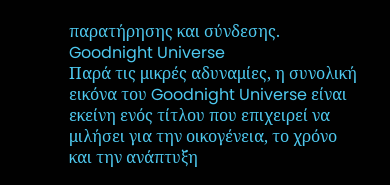παρατήρησης και σύνδεσης.
Goodnight Universe
Παρά τις μικρές αδυναμίες, η συνολική εικόνα του Goodnight Universe είναι εκείνη ενός τίτλου που επιχειρεί να μιλήσει για την οικογένεια, το χρόνο και την ανάπτυξη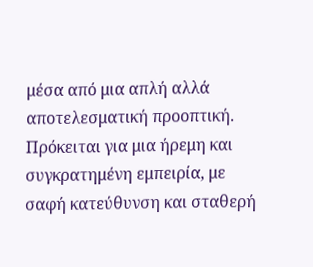μέσα από μια απλή αλλά αποτελεσματική προοπτική. Πρόκειται για μια ήρεμη και συγκρατημένη εμπειρία, με σαφή κατεύθυνση και σταθερή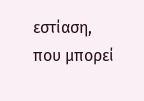εστίαση, που μπορεί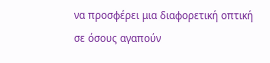να προσφέρει μια διαφορετική οπτική σε όσους αγαπούν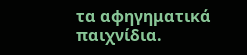τα αφηγηματικά παιχνίδια.